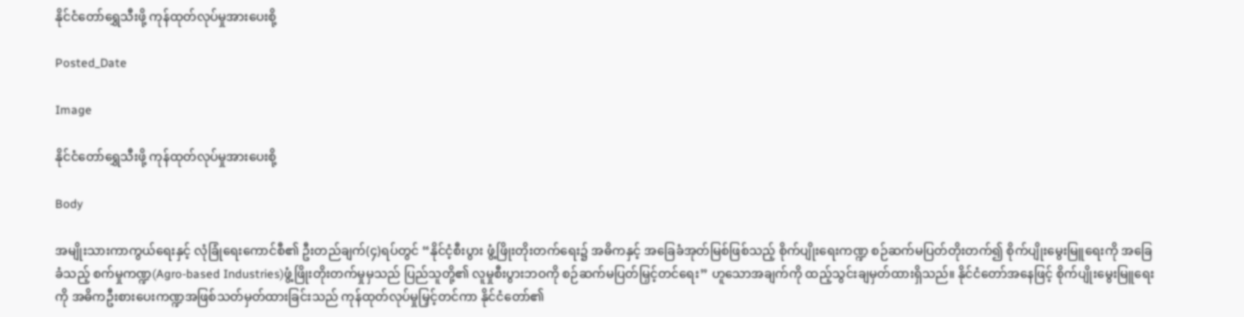နိုင်ငံတော်ရွှေသီးဖို့ ကုန်ထုတ်လုပ်မှုအားပေးစို့

Posted_Date

Image

နိုင်ငံတော်ရွှေသီးဖို့ ကုန်ထုတ်လုပ်မှုအားပေးစို့

Body

အမျိုးသားကာကွယ်ရေးနှင့် လုံခြုံရေးကောင်စီ၏ ဦးတည်ချက်(၄)ရပ်တွင် “နိုင်ငံ့စီးပွား ဖွံ့ဖြိုးတိုးတက်ရေး၌ အဓိကနှင့် အခြေခံအုတ်မြစ်ဖြစ်သည့် စိုက်ပျိုးရေးကဏ္ဍ စဉ်ဆက်မပြတ်တိုးတက်၍ စိုက်ပျိုးမွေးမြူရေးကို အခြေခံသည့် စက်မှုကဏ္ဍ(Agro-based Industries)ဖွံ့ဖြိုးတိုးတက်မှုမှသည် ပြည်သူတို့၏ လူမှုစီးပွားဘဝကို စဉ်ဆက်မပြတ်မြှင့်တင်ရေး” ဟူသောအချက်ကို ထည့်သွင်းချမှတ်ထားရှိသည်။ နိုင်ငံတော်အနေဖြင့် စိုက်ပျိုးမွေးမြူရေးကို အဓိကဦးစားပေးကဏ္ဍအဖြစ်သတ်မှတ်ထားခြင်းသည် ကုန်ထုတ်လုပ်မှုမြှင့်တင်ကာ နိုင်ငံတော်၏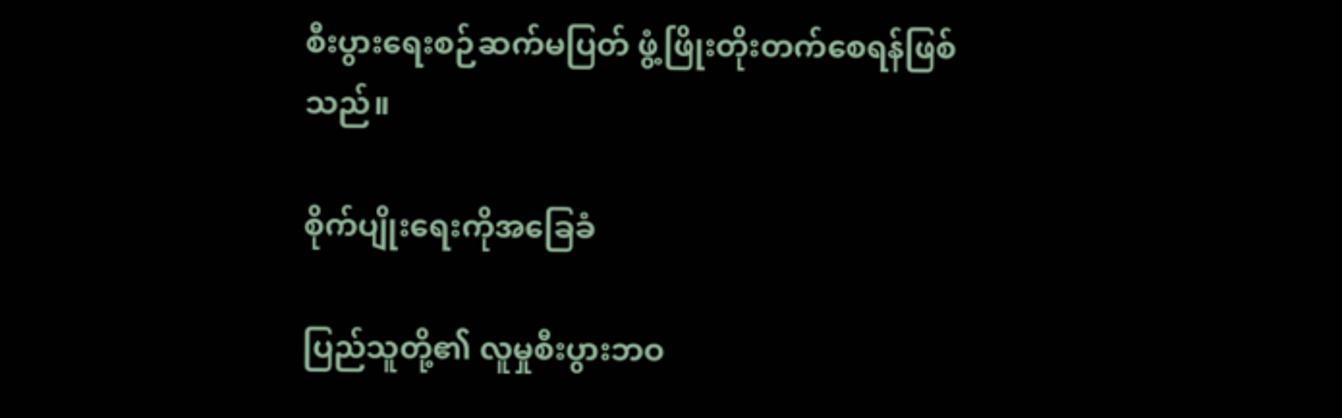စီးပွားရေးစဉ်ဆက်မပြတ် ဖွံ့ဖြိုးတိုးတက်စေရန်ဖြစ်သည်။

စိုက်ပျိုးရေးကိုအခြေခံ

ပြည်သူတို့၏ လူမှုစီးပွားဘဝ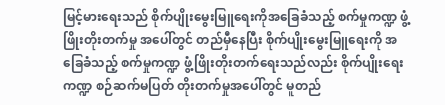မြင့်မားရေးသည် စိုက်ပျိုးမွေးမြူရေးကိုအခြေခံသည့် စက်မှုကဏ္ဍ ဖွံ့ဖြိုးတိုးတက်မှု အပေါ်တွင် တည်မှီနေပြီး စိုက်ပျိုးမွေးမြူရေးကို အခြေခံသည့် စက်မှုကဏ္ဍ ဖွံ့ဖြိုးတိုးတက်ရေးသည်လည်း စိုက်ပျိုးရေးကဏ္ဍ စဉ်ဆက်မပြတ် တိုးတက်မှုအပေါ်တွင် မူတည်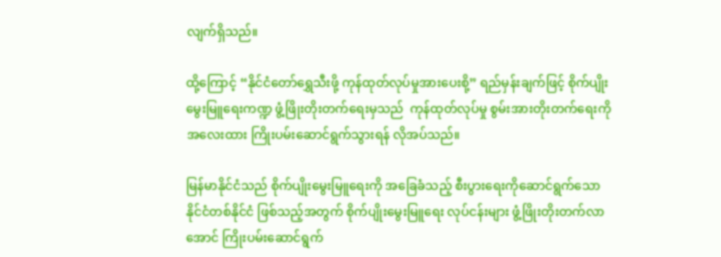လျက်ရှိသည်။

ထို့ကြောင့် “နိုင်ငံတော်ရွှေသီးဖို့ ကုန်ထုတ်လုပ်မှုအားပေးစို့” ရည်မှန်းချက်ဖြင့် စိုက်ပျိုးမွေးမြူရေးကဏ္ဍ ဖွံ့ဖြိုးတိုးတက်ရေးမှသည်  ကုန်ထုတ်လုပ်မှု စွမ်းအားတိုးတက်ရေးကို  အလေးထား ကြိုးပမ်းဆောင်ရွက်သွားရန် လိုအပ်သည်။

မြန်မာနိုင်ငံသည် စိုက်ပျိုးမွေးမြူရေးကို အခြေခံသည့် စီးပွားရေးကိုဆောင်ရွက်သော နိုင်ငံတစ်နိုင်ငံ ဖြစ်သည့်အတွက် စိုက်ပျိုးမွေးမြူရေး လုပ်ငန်းများ ဖွံ့ဖြိုးတိုးတက်လာအောင် ကြိုးပမ်းဆောင်ရွက်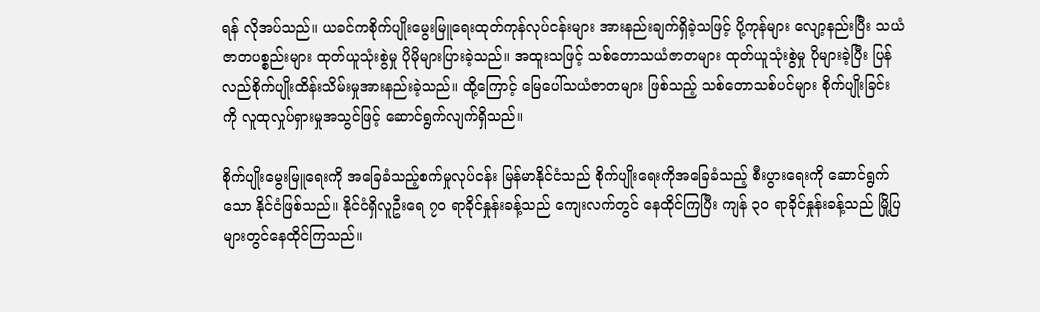ရန် လိုအပ်သည်။ ယခင်ကစိုက်ပျိုးမွေးမြူရေးထုတ်ကုန်လုပ်ငန်းများ အားနည်းချက်ရှိခဲ့သဖြင့် ပို့ကုန်များ လျော့နည်းပြီး သယံဇာတပစ္စည်းများ ထုတ်ယူသုံးစွဲမှု ပိုမိုများပြားခဲ့သည်။ အထူးသဖြင့် သစ်တောသယံဇာတများ ထုတ်ယူသုံးစွဲမှု ပိုများခဲ့ပြီး ပြန်လည်စိုက်ပျိုးထိန်းသိမ်းမှုအားနည်းခဲ့သည်။ ထို့ကြောင့် မြေပေါ်သယံဇာတများ ဖြစ်သည့် သစ်တောသစ်ပင်များ စိုက်ပျိုးခြင်းကို လူထုလှုပ်ရှားမှုအသွင်ဖြင့် ဆောင်ရွက်လျက်ရှိသည်။

စိုက်ပျိုးမွေးမြူရေးကို အခြေခံသည့်စက်မှုလုပ်ငန်း မြန်မာနိုင်ငံသည် စိုက်ပျိုးရေးကိုအခြေခံသည့် စီးပွားရေးကို ဆောင်ရွက်သော နိုင်ငံဖြစ်သည်။ နိုင်ငံရှိလူဦးရေ ၇၀ ရာခိုင်နှုန်းခန့်သည် ကျေးလက်တွင် နေထိုင်ကြပြီး ကျန် ၃ဝ ရာခိုင်နှုန်းခန့်သည် မြို့ပြများတွင်နေထိုင်ကြသည်။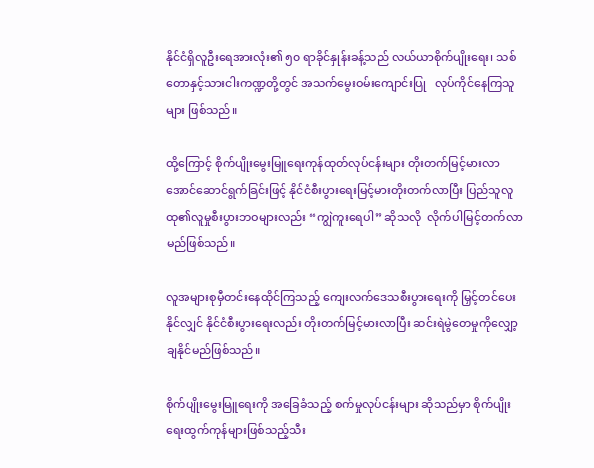နိုင်ငံရှိလူဦးရေအားလုံး၏ ၅၀ ရာခိုင်နှုန်းခန့်သည် လယ်ယာစိုက်ပျိုးရေး၊ သစ်တောနှင့်သားငါးကဏ္ဍတို့တွင် အသက်မွေးဝမ်းကျောင်းပြု   လုပ်ကိုင်နေကြသူများ ဖြစ်သည်။

ထို့ကြောင့် စိုက်ပျိုးမွေးမြူရေးကုန်ထုတ်လုပ်ငန်းများ တိုးတက်မြင့်မားလာအောင်ဆောင်ရွက်ခြင်းဖြင့် နိုင်ငံစီးပွားရေးမြင့်မားတိုးတက်လာပြီး ပြည်သူလူထု၏လူမှုစီးပွားဘဝများလည်း “ကျွဲကူးရေပါ” ဆိုသလို  လိုက်ပါမြင့်တက်လာမည်ဖြစ်သည်။

လူအများစုမှီတင်းနေထိုင်ကြသည့် ကျေးလက်ဒေသစီးပွားရေးကို မြှင့်တင်ပေးနိုင်လျှင် နိုင်ငံစီးပွားရေးလည်း တိုးတက်မြင့်မားလာပြီး ဆင်းရဲမွဲတေမှုကိုလျှော့ချနိုင်မည်ဖြစ်သည်။

စိုက်ပျိုးမွေးမြူရေးကို အခြေခံသည့် စက်မှုလုပ်ငန်းများ ဆိုသည်မှာ စိုက်ပျိုးရေးထွက်ကုန်များဖြစ်သည့်သီး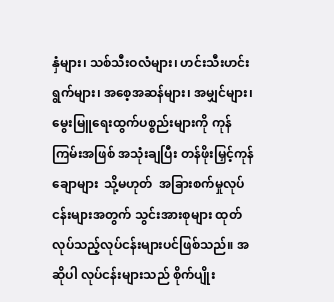နှံများ၊ သစ်သီးဝလံများ၊ ဟင်းသီးဟင်းရွက်များ၊ အစေ့အဆန်များ၊ အမျှင်များ၊ မွေးမြူရေးထွက်ပစ္စည်းများကို ကုန်ကြမ်းအဖြစ် အသုံးချပြီး တန်ဖိုးမြှင့်ကုန်ချောများ  သို့မဟုတ်  အခြားစက်မှုလုပ်ငန်းများအတွက် သွင်းအားစုများ ထုတ်လုပ်သည့်လုပ်ငန်းများပင်ဖြစ်သည်။ အဆိုပါ လုပ်ငန်းများသည် စိုက်ပျိုး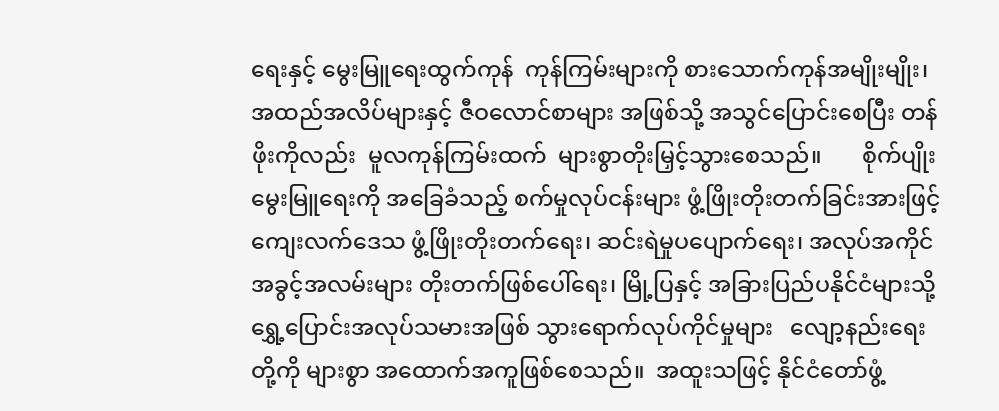ရေးနှင့် မွေးမြူရေးထွက်ကုန်  ကုန်ကြမ်းများကို စားသောက်ကုန်အမျိုးမျိုး၊  အထည်အလိပ်များနှင့် ဇီဝလောင်စာများ အဖြစ်သို့ အသွင်ပြောင်းစေပြီး တန်ဖိုးကိုလည်း  မူလကုန်ကြမ်းထက်  များစွာတိုးမြှင့်သွားစေသည်။       စိုက်ပျိုးမွေးမြူရေးကို အခြေခံသည့် စက်မှုလုပ်ငန်းများ ဖွံ့ဖြိုးတိုးတက်ခြင်းအားဖြင့် ကျေးလက်ဒေသ ဖွံ့ဖြိုးတိုးတက်ရေး၊ ဆင်းရဲမှုပပျောက်ရေး၊ အလုပ်အကိုင်အခွင့်အလမ်းများ တိုးတက်ဖြစ်ပေါ်ရေး၊ မြို့ပြနှင့် အခြားပြည်ပနိုင်ငံများသို့ ရွှေ့ပြောင်းအလုပ်သမားအဖြစ် သွားရောက်လုပ်ကိုင်မှုများ   လျော့နည်းရေးတို့ကို များစွာ အထောက်အကူဖြစ်စေသည်။  အထူးသဖြင့် နိုင်ငံတော်ဖွံ့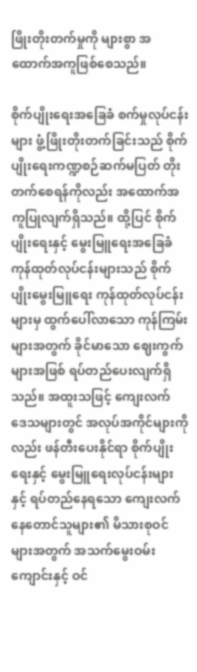ဖြိုးတိုးတက်မှုကို များစွာ အထောက်အကူဖြစ်စေသည်။

စိုက်ပျိုးရေးအခြေခံ စက်မှုလုပ်ငန်းများ ဖွံ့ဖြိုးတိုးတက်ခြင်းသည် စိုက်ပျိုးရေးကဏ္ဍစဉ်ဆက်မပြတ် တိုးတက်စေရန်ကိုလည်း အထောက်အကူပြုလျက်ရှိသည်။ ထို့ပြင် စိုက်ပျိုးရေးနှင့် မွေးမြူရေးအခြေခံ ကုန်ထုတ်လုပ်ငန်းများသည် စိုက်ပျိုးမွေးမြူရေး ကုန်ထုတ်လုပ်ငန်းများမှ ထွက်ပေါ်လာသော ကုန်ကြမ်းများအတွက် ခိုင်မာသော ဈေးကွက်များအဖြစ် ရပ်တည်ပေးလျက်ရှိသည်။ အထူးသဖြင့် ကျေးလက် ဒေသများတွင် အလုပ်အကိုင်များကိုလည်း ဖန်တီးပေးနိုင်ရာ စိုက်ပျိုးရေးနှင့် မွေးမြူရေးလုပ်ငန်းများနှင့် ရပ်တည်နေရသော ကျေးလက်နေတောင်သူများ၏ မိသားစုဝင်များအတွက် အသက်မွေးဝမ်းကျောင်းနှင့် ဝင်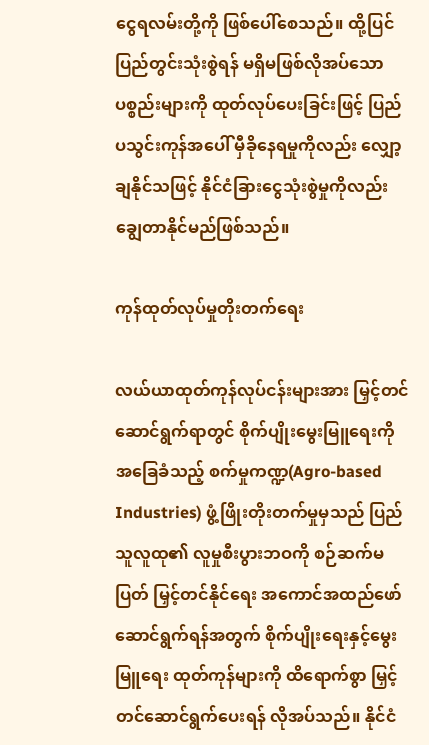ငွေရလမ်းတို့ကို ဖြစ်ပေါ်စေသည်။ ထို့ပြင် ပြည်တွင်းသုံးစွဲရန် မရှိမဖြစ်လိုအပ်သော ပစ္စည်းများကို ထုတ်လုပ်ပေးခြင်းဖြင့် ပြည်ပသွင်းကုန်အပေါ် မှီခိုနေရမှုကိုလည်း လျှော့ချနိုင်သဖြင့် နိုင်ငံခြားငွေသုံးစွဲမှုကိုလည်း ချွေတာနိုင်မည်ဖြစ်သည်။

ကုန်ထုတ်လုပ်မှုတိုးတက်ရေး

လယ်ယာထုတ်ကုန်လုပ်ငန်းများအား မြှင့်တင်ဆောင်ရွက်ရာတွင် စိုက်ပျိုးမွေးမြူရေးကို အခြေခံသည့် စက်မှုကဏ္ဍ(Agro-based Industries) ဖွံ့ဖြိုးတိုးတက်မှုမှသည် ပြည်သူလူထု၏ လူမှုစီးပွားဘဝကို စဉ်ဆက်မပြတ် မြှင့်တင်နိုင်ရေး အကောင်အထည်ဖော် ဆောင်ရွက်ရန်အတွက် စိုက်ပျိုးရေးနှင့်မွေးမြူရေး ထုတ်ကုန်များကို ထိရောက်စွာ မြှင့်တင်ဆောင်ရွက်ပေးရန် လိုအပ်သည်။ နိုင်ငံ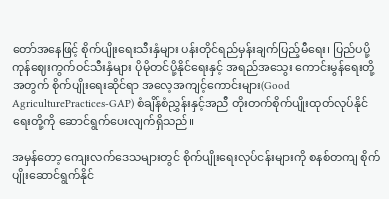တော်အနေဖြင့် စိုက်ပျိုးရေးသီးနှံများ ပန်းတိုင်ရည်မှန်းချက်ပြည့်မီရေး၊ ပြည်ပပို့ကုန်ဈေးကွက်ဝင်သီးနှံများ ပိုမိုတင်ပို့နိုင်ရေးနှင့် အရည်အသွေး ကောင်းမွန်ရေးတို့အတွက် စိုက်ပျိုးရေးဆိုင်ရာ အလေ့အကျင့်ကောင်းများ(Good AgriculturePractices-GAP) စံချိန်စံညွှန်းနှင့်အညီ တိုးတက်စိုက်ပျိုးထုတ်လုပ်နိုင်ရေးတို့ကို ဆောင်ရွက်ပေးလျက်ရှိသည်။

အမှန်တော့ ကျေးလက်ဒေသများတွင် စိုက်ပျိုးရေးလုပ်ငန်းများကို စနစ်တကျ စိုက်ပျိုးဆောင်ရွက်နိုင်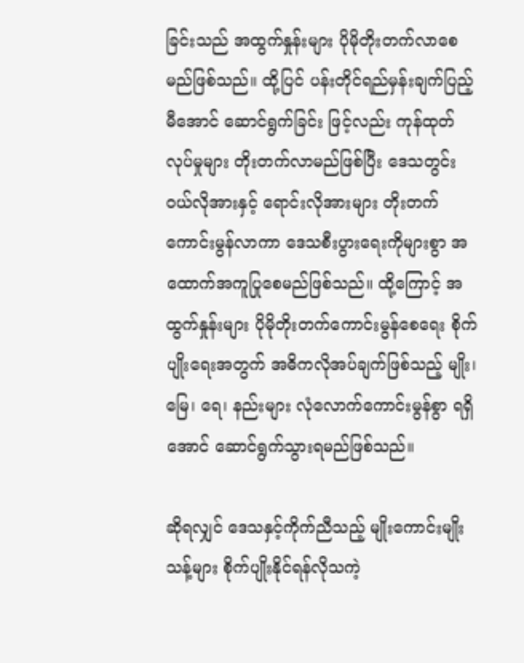ခြင်းသည် အထွက်နှုန်းများ ပိုမိုတိုးတက်လာစေမည်ဖြစ်သည်။ ထို့ပြင် ပန်းတိုင်ရည်မှန်းချက်ပြည့်မီအောင် ဆောင်ရွက်ခြင်း ဖြင့်လည်း ကုန်ထုတ်လုပ်မှုများ တိုးတက်လာမည်ဖြစ်ပြီး ဒေသတွင်းဝယ်လိုအားနှင့် ရောင်းလိုအားများ တိုးတက် ကောင်းမွန်လာကာ ဒေသစီးပွားရေးကိုများစွာ အထောက်အကူပြုစေမည်ဖြစ်သည်။ ထို့ကြောင့် အထွက်နှုန်းများ ပိုမိုတိုးတက်ကောင်းမွန်စေရေး စိုက်ပျိုးရေးအတွက် အဓိကလိုအပ်ချက်ဖြစ်သည့် မျိုး၊ မြေ၊ ရေ၊ နည်းများ လုံလောက်ကောင်းမွန်စွာ ရရှိအောင် ဆောင်ရွက်သွားရမည်ဖြစ်သည်။

ဆိုရလျှင် ဒေသနှင့်ကိုက်ညီသည့် မျိုးကောင်းမျိုးသန့်များ စိုက်ပျိုးနိုင်ရန်လိုသကဲ့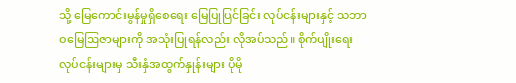သို့ မြေကောင်းမွန်မှုရှိစေရေး မြေပြုပြင်ခြင်း လုပ်ငန်းများနှင့် သဘာဝမြေဩဇာများကို အသုံးပြုရန်လည်း လိုအပ်သည်။ စိုက်ပျိုးရေး လုပ်ငန်းများမှ သီးနှံအထွက်နှုန်းများ ပိုမို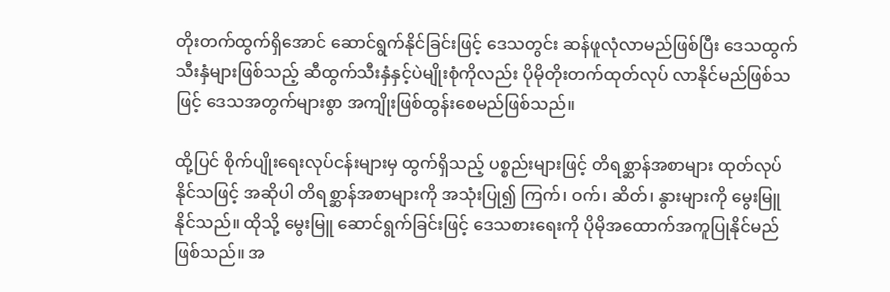တိုးတက်ထွက်ရှိအောင် ဆောင်ရွက်နိုင်ခြင်းဖြင့် ဒေသတွင်း ဆန်ဖူလုံလာမည်ဖြစ်ပြီး ဒေသထွက်သီးနှံများဖြစ်သည့် ဆီထွက်သီးနှံနှင့်ပဲမျိုးစုံကိုလည်း ပိုမိုတိုးတက်ထုတ်လုပ် လာနိုင်မည်ဖြစ်သဖြင့် ဒေသအတွက်များစွာ အကျိုးဖြစ်ထွန်းစေမည်ဖြစ်သည်။

ထို့ပြင် စိုက်ပျိုးရေးလုပ်ငန်းများမှ ထွက်ရှိသည့် ပစ္စည်းများဖြင့် တိရစ္ဆာန်အစာများ ထုတ်လုပ်နိုင်သဖြင့် အဆိုပါ တိရစ္ဆာန်အစာများကို အသုံးပြု၍ ကြက်၊ ဝက်၊ ဆိတ်၊ နွားများကို မွေးမြူနိုင်သည်။ ထိုသို့ မွေးမြူ ဆောင်ရွက်ခြင်းဖြင့် ဒေသစားရေးကို ပိုမိုအထောက်အကူပြုနိုင်မည်ဖြစ်သည်။ အ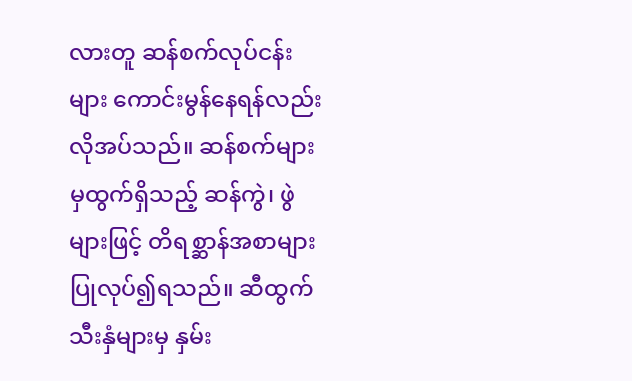လားတူ ဆန်စက်လုပ်ငန်းများ ကောင်းမွန်နေရန်လည်း လိုအပ်သည်။ ဆန်စက်များမှထွက်ရှိသည့် ဆန်ကွဲ၊ ဖွဲများဖြင့် တိရစ္ဆာန်အစာများ ပြုလုပ်၍ရသည်။ ဆီထွက်သီးနှံများမှ နှမ်း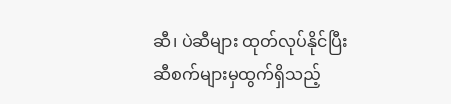ဆီ၊ ပဲဆီများ ထုတ်လုပ်နိုင်ပြီး  ဆီစက်များမှထွက်ရှိသည့်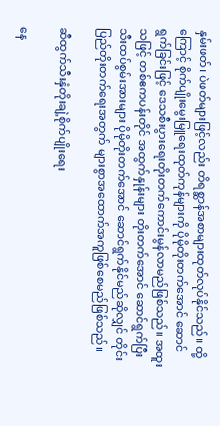နှမ်းဖတ်၊ ပဲဖတ်များဖြင့်လည်း တိရစ္ဆာန်အစာများထုတ်လုပ်နိုင်သည်။ ထို့ကြောင့် စိုက်ပျိုးမွေးမြူရေးထုတ်ကုန်များကို ပိုမိုတိုးတက်အောင် ဆောင်ရွက်ခြင်းဖြင့် ဒေသစီးပွားရေးတိုးတက်ကောင်းမွန်လာမည်ဖြစ်သည်။ အထူးသဖြင့် တစ်ဧကပန်းတိုင် အထွက်နှုန်းများ တိုးတက်အောင် ဆောင်ရွက်ပြီး သီးထပ်စွမ်းအားများ ပိုမိုတိုးတက်အောင် ဆောင်ရွက်နိုင်မည်ဆိုလျှင် တိုင်းပြည်တိုးတက်ရေးအတွက် များစွာအထောက်အကူဖြစ်စေမည်ဖြစ်သည်။

ဆီထွက်သီးနှံတိုးချဲ့စိုက်ပျိုးရေး

နေ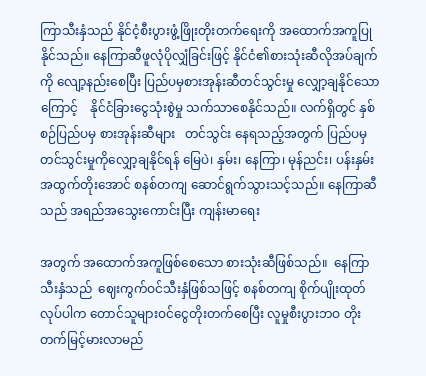ကြာသီးနှံသည် နိုင်ငံ့စီးပွားဖွံ့ဖြိုးတိုးတက်ရေးကို အထောက်အကူပြုနိုင်သည်။ နေကြာဆီဖူလုံပိုလျှံခြင်းဖြင့် နိုင်ငံ၏စားသုံးဆီလိုအပ်ချက်ကို လျော့နည်းစေပြီး ပြည်ပမှစားအုန်းဆီတင်သွင်းမှု လျှော့ချနိုင်သောကြောင့်    နိုင်ငံခြားငွေသုံးစွဲမှု သက်သာစေနိုင်သည်။ လက်ရှိတွင် နှစ်စဉ်ပြည်ပမှ စားအုန်းဆီများ   တင်သွင်း နေရသည့်အတွက် ပြည်ပမှတင်သွင်းမှုကိုလျှော့ချနိုင်ရန် မြေပဲ၊ နှမ်း၊ နေကြာ၊ မုန်ညင်း၊ ပန်းနှမ်း   အထွက်တိုးအောင် စနစ်တကျ ဆောင်ရွက်သွားသင့်သည်။ နေကြာဆီသည် အရည်အသွေးကောင်းပြီး ကျန်းမာရေး

အတွက် အထောက်အကူဖြစ်စေသော စားသုံးဆီဖြစ်သည်။  နေကြာသီးနှံသည်  ဈေးကွက်ဝင်သီးနှံဖြစ်သဖြင့် စနစ်တကျ စိုက်ပျိုးထုတ်လုပ်ပါက တောင်သူများဝင်ငွေတိုးတက်စေပြီး လူမှုစီးပွားဘဝ တိုးတက်မြင့်မားလာမည်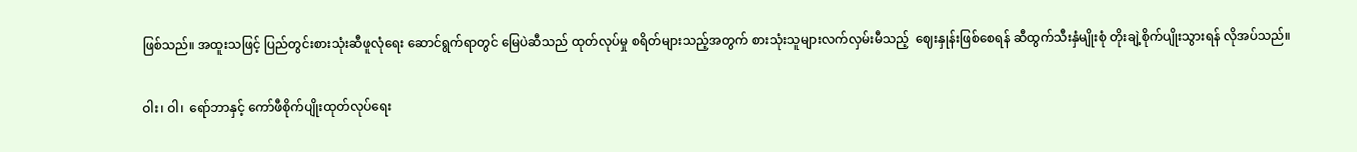ဖြစ်သည်။ အထူးသဖြင့် ပြည်တွင်းစားသုံးဆီဖူလုံရေး ဆောင်ရွက်ရာတွင် မြေပဲဆီသည် ထုတ်လုပ်မှု စရိတ်များသည့်အတွက် စားသုံးသူများလက်လှမ်းမီသည့်  ဈေးနှုန်းဖြစ်စေရန် ဆီထွက်သီးနှံမျိုးစုံ တိုးချဲ့စိုက်ပျိုးသွားရန် လိုအပ်သည်။

ဝါး၊ ဝါ၊  ရော်ဘာနှင့် ကော်ဖီစိုက်ပျိုးထုတ်လုပ်ရေး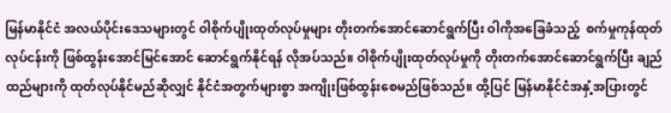မြန်မာနိုင်ငံ အလယ်ပိုင်းဒေသများတွင် ဝါစိုက်ပျိုးထုတ်လုပ်မှုများ တိုးတက်အောင်ဆောင်ရွက်ပြီး ဝါကိုအခြေခံသည့်  စက်မှုကုန်ထုတ်လုပ်ငန်းကို ဖြစ်ထွန်းအောင်မြင်အောင် ဆောင်ရွက်နိုင်ရန် လိုအပ်သည်။ ဝါစိုက်ပျိုးထုတ်လုပ်မှုကို တိုးတက်အောင်ဆောင်ရွက်ပြီး ချည်ထည်များကို ထုတ်လုပ်နိုင်မည်ဆိုလျှင် နိုင်ငံအတွက်များစွာ အကျိုးဖြစ်ထွန်းစေမည်ဖြစ်သည်။ ထို့ပြင် မြန်မာနိုင်ငံအနှံ့အပြားတွင်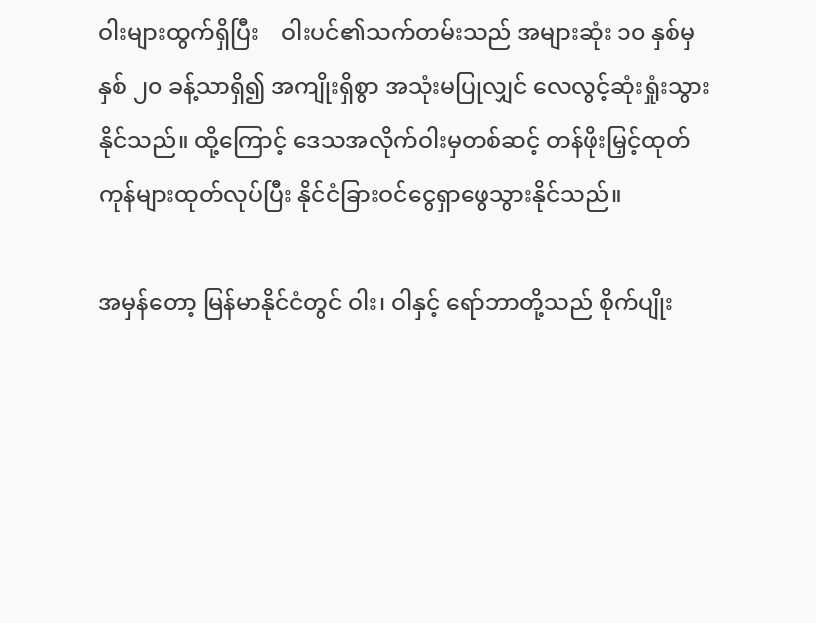ဝါးများထွက်ရှိပြီး    ဝါးပင်၏သက်တမ်းသည် အများဆုံး ၁၀ နှစ်မှနှစ် ၂၀ ခန့်သာရှိ၍ အကျိုးရှိစွာ အသုံးမပြုလျှင် လေလွင့်ဆုံးရှုံးသွားနိုင်သည်။ ထို့ကြောင့် ဒေသအလိုက်ဝါးမှတစ်ဆင့် တန်ဖိုးမြှင့်ထုတ်ကုန်များထုတ်လုပ်ပြီး နိုင်ငံခြားဝင်ငွေရှာဖွေသွားနိုင်သည်။

အမှန်တော့ မြန်မာနိုင်ငံတွင် ဝါး၊ ဝါနှင့် ရော်ဘာတို့သည် စိုက်ပျိုး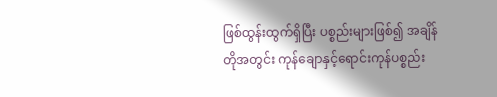ဖြစ်ထွန်းထွက်ရှိပြီး ပစ္စည်းများဖြစ်၍ အချိန်တိုအတွင်း ကုန်ချောနှင့်ရောင်းကုန်ပစ္စည်း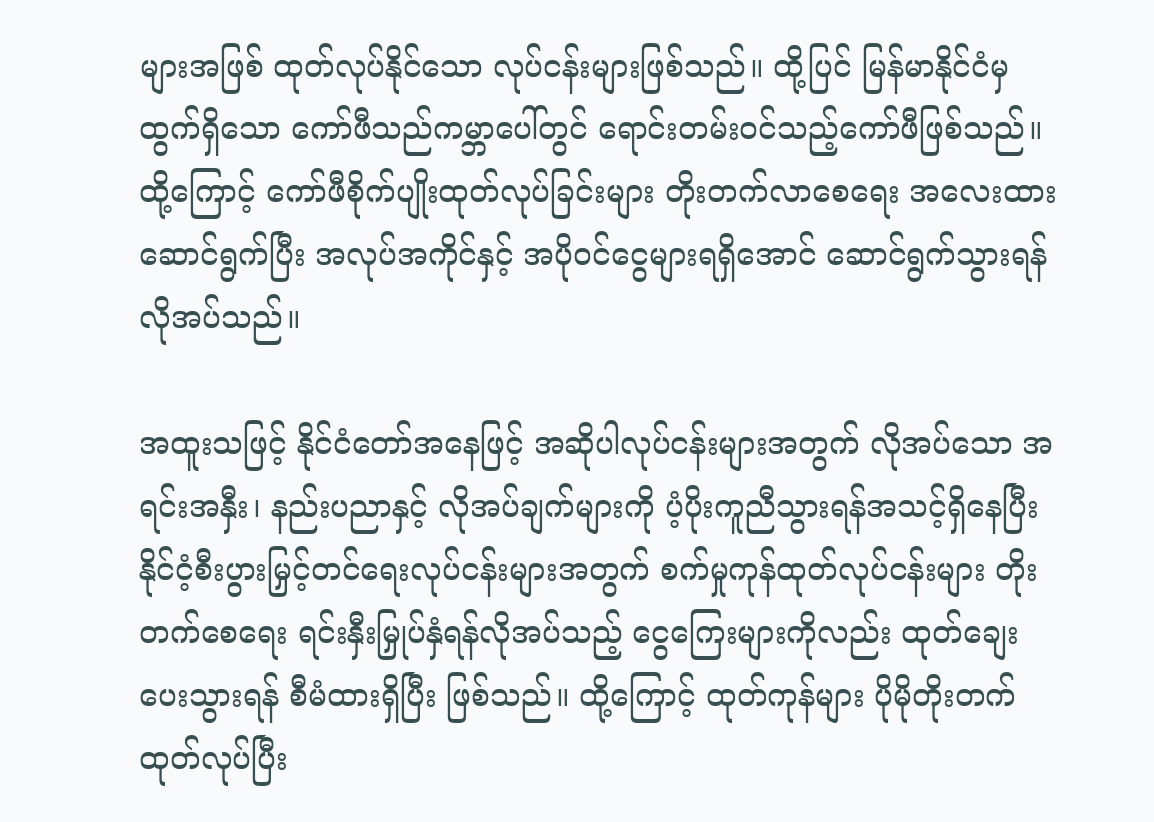များအဖြစ် ထုတ်လုပ်နိုင်သော လုပ်ငန်းများဖြစ်သည်။ ထို့ပြင် မြန်မာနိုင်ငံမှထွက်ရှိသော ကော်ဖီသည်ကမ္ဘာပေါ်တွင် ရောင်းတမ်းဝင်သည့်ကော်ဖီဖြစ်သည်။ ထို့ကြောင့် ကော်ဖီစိုက်ပျိုးထုတ်လုပ်ခြင်းများ တိုးတက်လာစေရေး အလေးထား ဆောင်ရွက်ပြီး အလုပ်အကိုင်နှင့် အပိုဝင်ငွေများရရှိအောင် ဆောင်ရွက်သွားရန် လိုအပ်သည်။

အထူးသဖြင့် နိုင်ငံတော်အနေဖြင့် အဆိုပါလုပ်ငန်းများအတွက် လိုအပ်သော အရင်းအနှီး၊ နည်းပညာနှင့် လိုအပ်ချက်များကို ပံ့ပိုးကူညီသွားရန်အသင့်ရှိနေပြီး နိုင်ငံ့စီးပွားမြှင့်တင်ရေးလုပ်ငန်းများအတွက် စက်မှုကုန်ထုတ်လုပ်ငန်းများ တိုးတက်စေရေး ရင်းနှီးမြှုပ်နှံရန်လိုအပ်သည့် ငွေကြေးများကိုလည်း ထုတ်ချေး ပေးသွားရန် စီမံထားရှိပြီး ဖြစ်သည်။ ထို့ကြောင့် ထုတ်ကုန်များ ပိုမိုတိုးတက်ထုတ်လုပ်ပြီး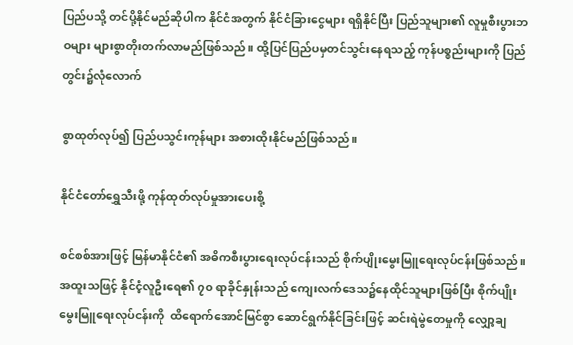ပြည်ပသို့ တင်ပို့နိုင်မည်ဆိုပါက နိုင်ငံအတွက် နိုင်ငံခြားငွေများ ရရှိနိုင်ပြီး ပြည်သူများ၏ လူမှုစီးပွားဘဝများ များစွာတိုးတက်လာမည်ဖြစ်သည်။ ထို့ပြင်ပြည်ပမှတင်သွင်းနေရသည့် ကုန်ပစ္စည်းများကို ပြည်တွင်း၌လုံလောက်

စွာထုတ်လုပ်၍ ပြည်ပသွင်းကုန်များ အစားထိုးနိုင်မည်ဖြစ်သည်။

နိုင်ငံတော်ရွှေသီးဖို့ ကုန်ထုတ်လုပ်မှုအားပေးစို့

စင်စစ်အားဖြင့် မြန်မာနိုင်ငံ၏ အဓိကစီးပွားရေးလုပ်ငန်းသည် စိုက်ပျိုးမွေးမြူရေးလုပ်ငန်းဖြစ်သည်။ အထူးသဖြင့် နိုင်ငံ့လူဦးရေ၏ ၇၀ ရာခိုင်နှုန်းသည် ကျေးလက်ဒေသ၌နေထိုင်သူများဖြစ်ပြီး စိုက်ပျိုးမွေးမြူရေးလုပ်ငန်းကို  ထိရောက်အောင်မြင်စွာ ဆောင်ရွက်နိုင်ခြင်းဖြင့် ဆင်းရဲမွဲတေမှုကို လျှော့ချ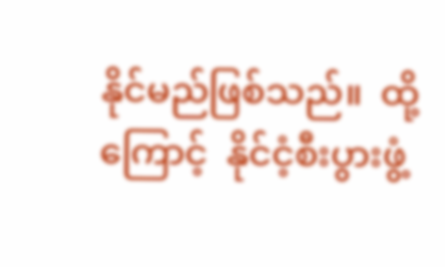နိုင်မည်ဖြစ်သည်။  ထို့ကြောင့်  နိုင်ငံ့စီးပွားဖွံ့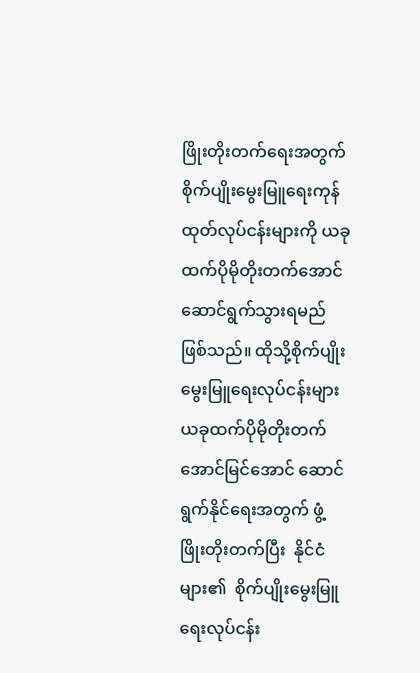ဖြိုးတိုးတက်ရေးအတွက် စိုက်ပျိုးမွေးမြူရေးကုန်ထုတ်လုပ်ငန်းများကို ယခုထက်ပိုမိုတိုးတက်အောင် ဆောင်ရွက်သွားရမည်ဖြစ်သည်။ ထိုသို့စိုက်ပျိုးမွေးမြူရေးလုပ်ငန်းများ ယခုထက်ပိုမိုတိုးတက်အောင်မြင်အောင် ဆောင်ရွက်နိုင်ရေးအတွက် ဖွံ့ဖြိုးတိုးတက်ပြီး  နိုင်ငံများ၏  စိုက်ပျိုးမွေးမြူရေးလုပ်ငန်း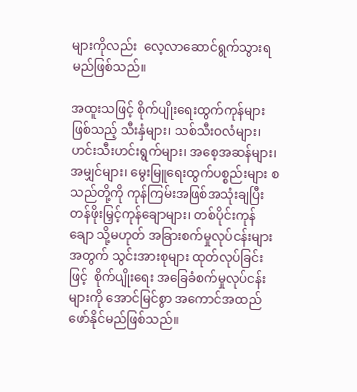များကိုလည်း  လေ့လာဆောင်ရွက်သွားရမည်ဖြစ်သည်။

အထူးသဖြင့် စိုက်ပျိုးရေးထွက်ကုန်များဖြစ်သည့် သီးနှံများ၊ သစ်သီးဝလံများ၊ ဟင်းသီးဟင်းရွက်များ၊ အစေ့အဆန်များ၊ အမျှင်များ၊ မွေးမြူရေးထွက်ပစ္စည်းများ စသည်တို့ကို ကုန်ကြမ်းအဖြစ်အသုံးချပြီး တန်ဖိုးမြှင့်ကုန်ချောများ၊ တစ်ပိုင်းကုန်ချော သို့မဟုတ် အခြားစက်မှုလုပ်ငန်းများအတွက် သွင်းအားစုများ ထုတ်လုပ်ခြင်းဖြင့်  စိုက်ပျိုးရေး အခြေခံစက်မှုလုပ်ငန်းများကို အောင်မြင်စွာ အကောင်အထည် ဖော်နိုင်မည်ဖြစ်သည်။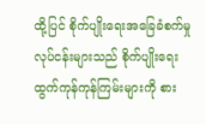ထို့ပြင် စိုက်ပျိုးရေးအခြေခံစက်မှုလုပ်ငန်းများသည် စိုက်ပျိုးရေးထွက်ကုန်ကုန်ကြမ်းများကို စား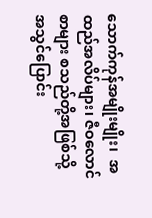သောက်ကုန်အမျိုးမျိုး၊  အထည်အလိပ်များ၊ ဇီဝလောင်စာများ စသည်တို့အဖြစ်သို့ အသွင်ပြောင်း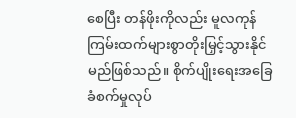စေပြီး တန်ဖိုးကိုလည်း မူလကုန်ကြမ်းထက်များစွာတိုးမြှင့်သွားနိုင်မည်ဖြစ်သည်။ စိုက်ပျိုးရေးအခြေခံစက်မှုလုပ်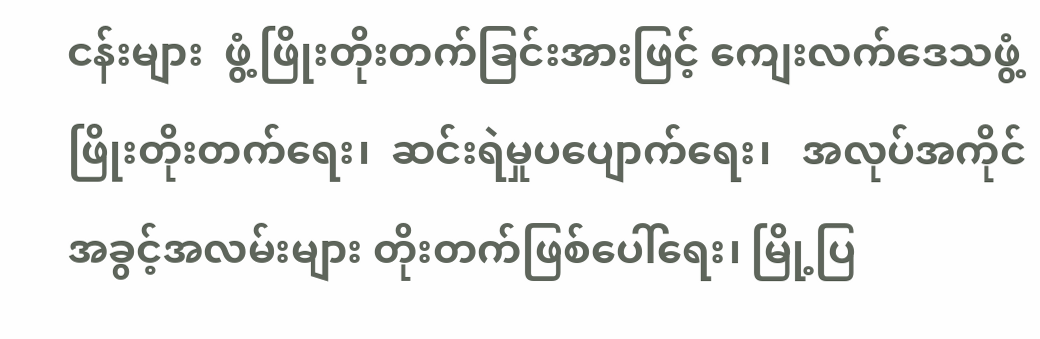ငန်းများ  ဖွံ့ဖြိုးတိုးတက်ခြင်းအားဖြင့် ကျေးလက်ဒေသဖွံ့ဖြိုးတိုးတက်ရေး၊  ဆင်းရဲမှုပပျောက်ရေး၊   အလုပ်အကိုင် အခွင့်အလမ်းများ တိုးတက်ဖြစ်ပေါ်ရေး၊ မြို့ပြ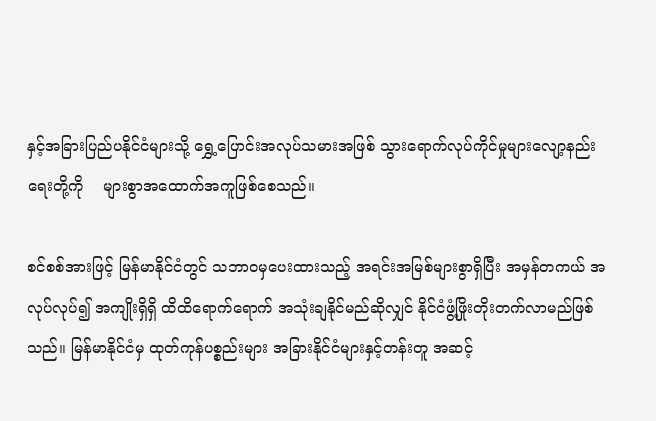နှင့်အခြားပြည်ပနိုင်ငံများသို့ ရွှေ့ပြောင်းအလုပ်သမားအဖြစ် သွားရောက်လုပ်ကိုင်မှုများလျော့နည်းရေးတို့ကို    များစွာအထောက်အကူဖြစ်စေသည်။

စင်စစ်အားဖြင့် မြန်မာနိုင်ငံတွင် သဘာဝမှပေးထားသည့် အရင်းအမြစ်များစွာရှိပြီး အမှန်တကယ် အလုပ်လုပ်၍ အကျိုးရှိရှိ ထိထိရောက်ရောက် အသုံးချနိုင်မည်ဆိုလျှင် နိုင်ငံဖွံ့ဖြိုးတိုးတက်လာမည်ဖြစ်သည်။ မြန်မာနိုင်ငံမှ ထုတ်ကုန်ပစ္စည်းများ အခြားနိုင်ငံများနှင့်တန်းတူ အဆင့်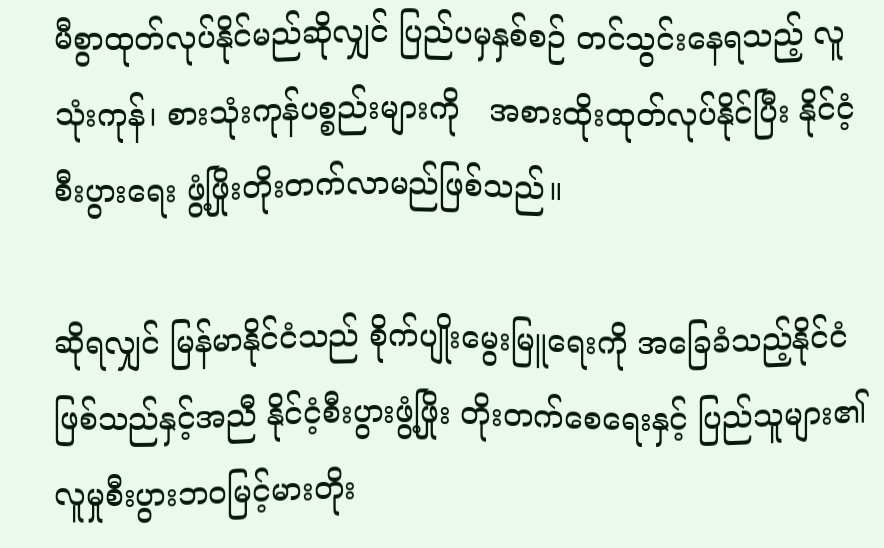မီစွာထုတ်လုပ်နိုင်မည်ဆိုလျှင် ပြည်ပမှနှစ်စဉ် တင်သွင်းနေရသည့် လူသုံးကုန်၊ စားသုံးကုန်ပစ္စည်းများကို   အစားထိုးထုတ်လုပ်နိုင်ပြီး နိုင်ငံ့စီးပွားရေး ဖွံ့ဖြိုးတိုးတက်လာမည်ဖြစ်သည်။

ဆိုရလျှင် မြန်မာနိုင်ငံသည် စိုက်ပျိုးမွေးမြူရေးကို အခြေခံသည့်နိုင်ငံဖြစ်သည်နှင့်အညီ နိုင်ငံ့စီးပွားဖွံ့ဖြိုး တိုးတက်စေရေးနှင့် ပြည်သူများ၏လူမှုစီးပွားဘဝမြင့်မားတိုး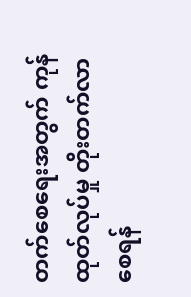တက်စေရေးအတွက် ကုန်ထုတ်လုပ်မှု တိုးတက်လာစေရန်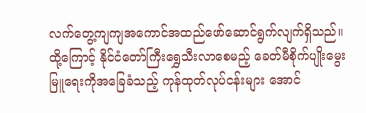လက်တွေ့ကျကျအကောင်အထည်ဖော်ဆောင်ရွက်လျက်ရှိသည်။  ထို့ကြောင့် နိုင်ငံတော်ကြီးရွှေသီးလာစေမည့် ခေတ်မီစိုက်ပျိုးမွေးမြူရေးကိုအခြေခံသည့် ကုန်ထုတ်လုပ်ငန်းများ အောင်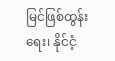မြင်ဖြစ်ထွန်းရေး၊ နိုင်ငံ့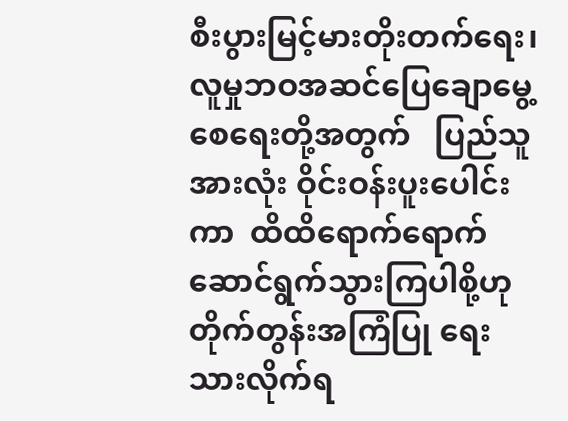စီးပွားမြင့်မားတိုးတက်ရေး၊    လူမှုဘဝအဆင်ပြေချောမွေ့စေရေးတို့အတွက်   ပြည်သူအားလုံး ဝိုင်းဝန်းပူးပေါင်းကာ  ထိထိရောက်ရောက် ဆောင်ရွက်သွားကြပါစို့ဟု တိုက်တွန်းအကြံပြု ရေးသားလိုက်ရ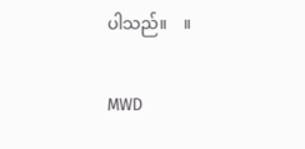ပါသည်။    ။

MWD